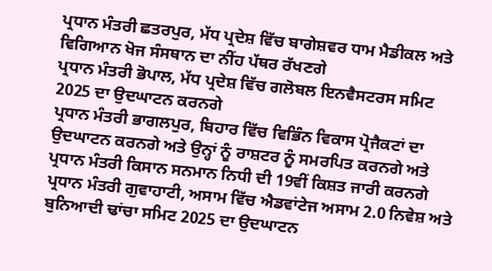ਪ੍ਰਧਾਨ ਮੰਤਰੀ ਛਤਰਪੁਰ, ਮੱਧ ਪ੍ਰਦੇਸ਼ ਵਿੱਚ ਬਾਗੇਸ਼ਵਰ ਧਾਮ ਮੈਡੀਕਲ ਅਤੇ ਵਿਗਿਆਨ ਖੋਜ ਸੰਸਥਾਨ ਦਾ ਨੀਂਹ ਪੱਥਰ ਰੱਖਣਗੇ
ਪ੍ਰਧਾਨ ਮੰਤਰੀ ਭੋਪਾਲ, ਮੱਧ ਪ੍ਰਦੇਸ਼ ਵਿੱਚ ਗਲੋਬਲ ਇਨਵੈਸਟਰਸ ਸਮਿਟ 2025 ਦਾ ਉਦਘਾਟਨ ਕਰਨਗੇ
ਪ੍ਰਧਾਨ ਮੰਤਰੀ ਭਾਗਲਪੁਰ, ਬਿਹਾਰ ਵਿੱਚ ਵਿਭਿੰਨ ਵਿਕਾਸ ਪ੍ਰੋਜੈਕਟਾਂ ਦਾ ਉਦਘਾਟਨ ਕਰਨਗੇ ਅਤੇ ਉਨ੍ਹਾਂ ਨੂੰ ਰਾਸ਼ਟਰ ਨੂੰ ਸਮਰਪਿਤ ਕਰਨਗੇ ਅਤੇ ਪ੍ਰਧਾਨ ਮੰਤਰੀ ਕਿਸਾਨ ਸਨਮਾਨ ਨਿਧੀ ਦੀ 19ਵੀਂ ਕਿਸ਼ਤ ਜਾਰੀ ਕਰਨਗੇ
ਪ੍ਰਧਾਨ ਮੰਤਰੀ ਗੁਵਾਹਾਟੀ, ਅਸਾਮ ਵਿੱਚ ਐਡਵਾਂਟੇਜ ਅਸਾਮ 2.0 ਨਿਵੇਸ਼ ਅਤੇ ਬੁਨਿਆਦੀ ਢਾਂਚਾ ਸਮਿਟ 2025 ਦਾ ਉਦਘਾਟਨ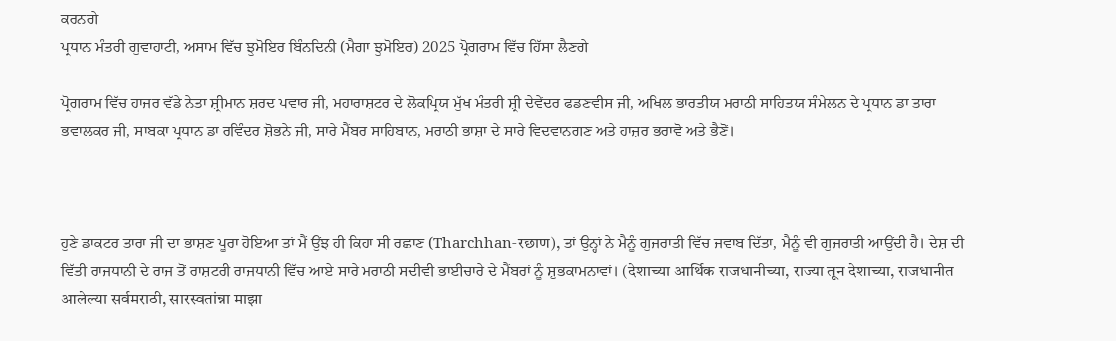ਕਰਨਗੇ
ਪ੍ਰਧਾਨ ਮੰਤਰੀ ਗੁਵਾਹਾਟੀ, ਅਸਾਮ ਵਿੱਚ ਝੁਮੋਇਰ ਬਿੰਨਦਿਨੀ (ਮੈਗਾ ਝੁਮੋਇਰ) 2025 ਪ੍ਰੋਗਰਾਮ ਵਿੱਚ ਹਿੱਸਾ ਲੈਣਗੇ

ਪ੍ਰੋਗਰਾਮ ਵਿੱਚ ਹਾਜਰ ਵੱਡੇ ਨੇਤਾ ਸ਼੍ਰੀਮਾਨ ਸ਼ਰਦ ਪਵਾਰ ਜੀ, ਮਹਾਰਾਸ਼ਟਰ ਦੇ ਲੋਕਪ੍ਰਿਯ ਮੁੱਖ ਮੰਤਰੀ ਸ਼੍ਰੀ ਦੇਵੇਂਦਰ ਫਡਣਵੀਸ ਜੀ, ਅਖਿਲ ਭਾਰਤੀਯ ਮਰਾਠੀ ਸਾਹਿਤਯ ਸੰਮੇਲਨ ਦੇ ਪ੍ਰਧਾਨ ਡਾ ਤਾਰਾ ਭਵਾਲਕਰ ਜੀ, ਸਾਬਕਾ ਪ੍ਰਧਾਨ ਡਾ ਰਵਿੰਦਰ ਸ਼ੋਭਨੇ ਜੀ, ਸਾਰੇ ਮੈਂਬਰ ਸਾਹਿਬਾਨ, ਮਰਾਠੀ ਭਾਸ਼ਾ ਦੇ ਸਾਰੇ ਵਿਦਵਾਨਗਣ ਅਤੇ ਹਾਜ਼ਰ ਭਰਾਵੋ ਅਤੇ ਭੈਣੋਂ।



ਹੁਣੇ ਡਾਕਟਰ ਤਾਰਾ ਜੀ ਦਾ ਭਾਸ਼ਣ ਪੂਰਾ ਹੋਇਆ ਤਾਂ ਮੈਂ ਉਂਝ ਹੀ ਕਿਹਾ ਸੀ ਰਛਾਣ (Tharchhan-रछाण), ਤਾਂ ਉਨ੍ਹਾਂ ਨੇ ਮੈਨੂੰ ਗੁਜਰਾਤੀ ਵਿੱਚ ਜਵਾਬ ਦਿੱਤਾ, ਮੈਨੂੰ ਵੀ ਗੁਜਰਾਤੀ ਆਉਂਦੀ ਹੈ। ਦੇਸ਼ ਦੀ ਵਿੱਤੀ ਰਾਜਧਾਨੀ ਦੇ ਰਾਜ ਤੋਂ ਰਾਸ਼ਟਰੀ ਰਾਜਧਾਨੀ ਵਿੱਚ ਆਏ ਸਾਰੇ ਮਰਾਠੀ ਸਦੀਵੀ ਭਾਈਚਾਰੇ ਦੇ ਮੈਂਬਰਾਂ ਨੂੰ ਸ਼ੁਭਕਾਮਨਾਵਾਂ। (देशाच्या आर्थिक राजधानीच्या, राज्या तून देशाच्या, राजधानीत आलेल्या सर्वमराठी, सारस्वतांन्ना माझा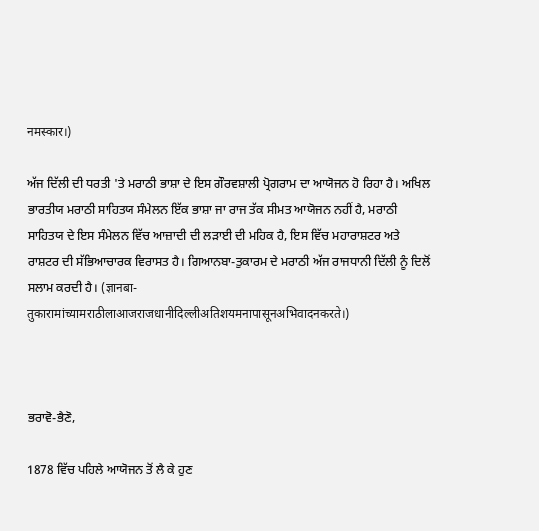नमस्कार।)

ਅੱਜ ਦਿੱਲੀ ਦੀ ਧਰਤੀ 'ਤੇ ਮਰਾਠੀ ਭਾਸ਼ਾ ਦੇ ਇਸ ਗੌਰਵਸ਼ਾਲੀ ਪ੍ਰੋਗਰਾਮ ਦਾ ਆਯੋਜਨ ਹੋ ਰਿਹਾ ਹੈ। ਅਖਿਲ ਭਾਰਤੀਯ ਮਰਾਠੀ ਸਾਹਿਤਯ ਸੰਮੇਲਨ ਇੱਕ ਭਾਸ਼ਾ ਜਾ ਰਾਜ ਤੱਕ ਸੀਮਤ ਆਯੋਜਨ ਨਹੀਂ ਹੈ, ਮਰਾਠੀ ਸਾਹਿਤਯ ਦੇ ਇਸ ਸੰਮੇਲਨ ਵਿੱਚ ਆਜ਼ਾਦੀ ਦੀ ਲੜਾਈ ਦੀ ਮਹਿਕ ਹੈ, ਇਸ ਵਿੱਚ ਮਹਾਰਾਸ਼ਟਰ ਅਤੇ ਰਾਸ਼ਟਰ ਦੀ ਸੱਭਿਆਚਾਰਕ ਵਿਰਾਸਤ ਹੈ। ਗਿਆਨਬਾ-ਤੁਕਾਰਮ ਦੇ ਮਰਾਠੀ ਅੱਜ ਰਾਜਧਾਨੀ ਦਿੱਲੀ ਨੂੰ ਦਿਲੋਂ ਸਲਾਮ ਕਰਦੀ ਹੈ। (ज्ञानबा-तुकारामांच्यामराठीलाआजराजधानीदिल्लीअतिशयमनापासूनअभिवादनकरते।)



ਭਰਾਵੋ-ਭੈਣੋ,

1878 ਵਿੱਚ ਪਹਿਲੇ ਆਯੋਜਨ ਤੋਂ ਲੈ ਕੇ ਹੁਣ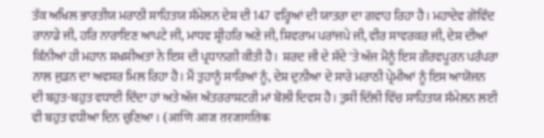ਤੱਕ ਅਖਿਲ ਭਾਰਤੀਯ ਮਰਾਠੀ ਸਾਹਿਤਯ ਸੰਮੇਲਨ ਦੇਸ਼ ਦੀ 147 ਵਰ੍ਹਿਆਂ ਦੀ ਯਾਤਰਾ ਦਾ ਗਵਾਹ ਰਿਹਾ ਹੈ। ਮਹਾਦੇਵ ਗੋਵਿੰਦ ਰਾਨਾਡੇ ਜੀ, ਹਰਿ ਨਾਰਾਇਣ ਆਪਟੇ ਜੀ, ਮਾਧਵ ਸ਼੍ਰੀਹਰਿ ਅਣੇ ਜੀ, ਸ਼ਿਵਰਾਮ ਪਰਾਂਜਪੇ ਜੀ, ਵੀਰ ਸਾਵਰਕਰ ਜੀ, ਦੇਸ਼ ਦੀਆਂ ਕਿੰਨੀਆਂ ਹੀ ਮਹਾਨ ਸ਼ਖਸ਼ੀਅਤਾਂ ਨੇ ਇਸ ਦੀ ਪ੍ਰਧਾਨਗੀ ਕੀਤੀ ਹੈ।  ਸ਼ਰਦ ਜੀ ਦੇ ਸੱਦੇ 'ਤੇ ਅੱਜ ਮੈਨੂੰ ਇਸ ਗੌਰਵਪੂਰਨ ਪਰੰਪਰਾ ਨਾਲ ਜੁੜਨ ਦਾ ਅਵਸਰ ਮਿਲ ਰਿਹਾ ਹੈ। ਮੈਂ ਤੁਹਾਨੂੰ ਸਾਰਿਆਂ ਨੂੰ, ਦੇਸ਼ ਦੁਨੀਆ ਦੇ ਸਾਰੇ ਮਰਾਠੀ ਪ੍ਰੇਮੀਆਂ ਨੂੰ ਇਸ ਆਯੋਜਨ ਦੀ ਬਹੁਤ-ਬਹੁਤ ਵਧਾਈ ਦਿੰਦਾ ਹਾਂ ਅਤੇ ਅੱਜ ਅੰਤਰਰਾਸ਼ਟਰੀ ਮਾਂ ਬੋਲੀ ਦਿਵਸ ਹੈ। ਤੁਸੀਂ ਦਿੱਲੀ ਵਿੱਚ ਸਾਹਿਤਯ ਸੰਮੇਲਨ ਲਈ ਵੀ ਬਹੁਤ ਵਧੀਆ ਦਿਨ ਚੁਣਿਆ। (आणि आज तरजागतिक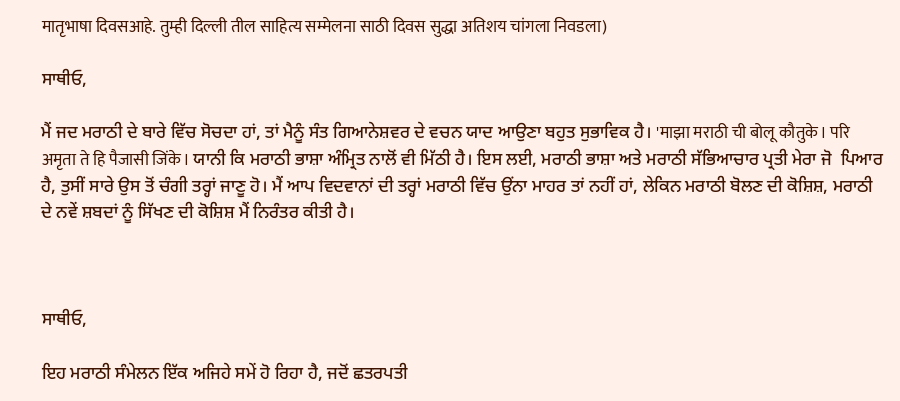मातृभाषा दिवसआहे. तुम्ही दिल्ली तील साहित्य सम्मेलना साठी दिवस सुद्धा अतिशय चांगला निवडला)

ਸਾਥੀਓ,

ਮੈਂ ਜਦ ਮਰਾਠੀ ਦੇ ਬਾਰੇ ਵਿੱਚ ਸੋਚਦਾ ਹਾਂ, ਤਾਂ ਮੈਨੂੰ ਸੰਤ ਗਿਆਨੇਸ਼ਵਰ ਦੇ ਵਚਨ ਯਾਦ ਆਉਣਾ ਬਹੁਤ ਸੁਭਾਵਿਕ ਹੈ। 'माझा मराठी ची बोलू कौतुके। परि अमृता ते हि पैजासी जिंके। ਯਾਨੀ ਕਿ ਮਰਾਠੀ ਭਾਸ਼ਾ ਅੰਮ੍ਰਿਤ ਨਾਲੋਂ ਵੀ ਮਿੱਠੀ ਹੈ। ਇਸ ਲਈ, ਮਰਾਠੀ ਭਾਸ਼ਾ ਅਤੇ ਮਰਾਠੀ ਸੱਭਿਆਚਾਰ ਪ੍ਰਤੀ ਮੇਰਾ ਜੋ  ਪਿਆਰ ਹੈ, ਤੁਸੀਂ ਸਾਰੇ ਉਸ ਤੋਂ ਚੰਗੀ ਤਰ੍ਹਾਂ ਜਾਣੂ ਹੋ। ਮੈਂ ਆਪ ਵਿਦਵਾਨਾਂ ਦੀ ਤਰ੍ਹਾਂ ਮਰਾਠੀ ਵਿੱਚ ਉਂਨਾ ਮਾਹਰ ਤਾਂ ਨਹੀਂ ਹਾਂ, ਲੇਕਿਨ ਮਰਾਠੀ ਬੋਲਣ ਦੀ ਕੋਸ਼ਿਸ਼, ਮਰਾਠੀ ਦੇ ਨਵੇਂ ਸ਼ਬਦਾਂ ਨੂੰ ਸਿੱਖਣ ਦੀ ਕੋਸ਼ਿਸ਼ ਮੈਂ ਨਿਰੰਤਰ ਕੀਤੀ ਹੈ।



ਸਾਥੀਓ,

ਇਹ ਮਰਾਠੀ ਸੰਮੇਲਨ ਇੱਕ ਅਜਿਹੇ ਸਮੇਂ ਹੋ ਰਿਹਾ ਹੈ, ਜਦੋਂ ਛਤਰਪਤੀ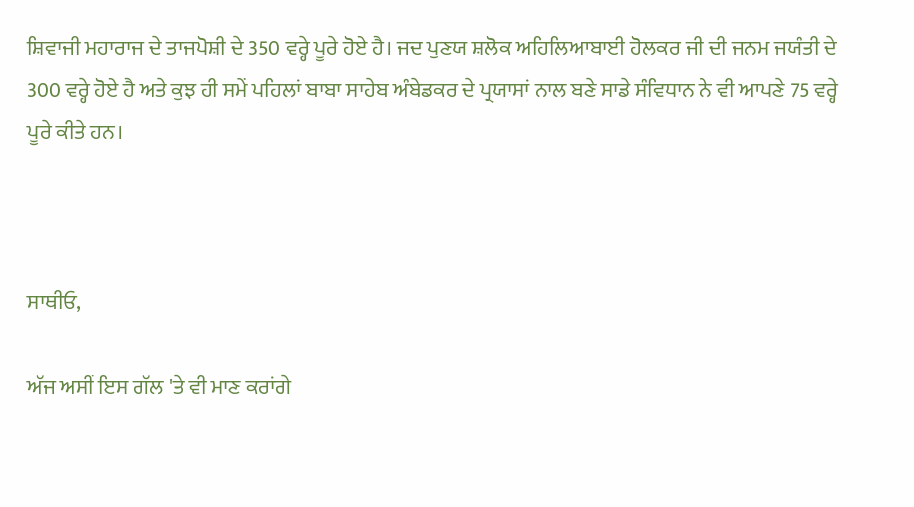ਸ਼ਿਵਾਜੀ ਮਹਾਰਾਜ ਦੇ ਤਾਜਪੋਸ਼ੀ ਦੇ 350 ਵਰ੍ਹੇ ਪੂਰੇ ਹੋਏ ਹੈ। ਜਦ ਪੁਣਯ ਸ਼ਲੋਕ ਅਹਿਲਿਆਬਾਈ ਹੋਲਕਰ ਜੀ ਦੀ ਜਨਮ ਜਯੰਤੀ ਦੇ 300 ਵਰ੍ਹੇ ਹੋਏ ਹੈ ਅਤੇ ਕੁਝ ਹੀ ਸਮੇਂ ਪਹਿਲਾਂ ਬਾਬਾ ਸਾਹੇਬ ਅੰਬੇਡਕਰ ਦੇ ਪ੍ਰਯਾਸਾਂ ਨਾਲ ਬਣੇ ਸਾਡੇ ਸੰਵਿਧਾਨ ਨੇ ਵੀ ਆਪਣੇ 75 ਵਰ੍ਹੇ ਪੂਰੇ ਕੀਤੇ ਹਨ।



ਸਾਥੀਓ,

ਅੱਜ ਅਸੀਂ ਇਸ ਗੱਲ 'ਤੇ ਵੀ ਮਾਣ ਕਰਾਂਗੇ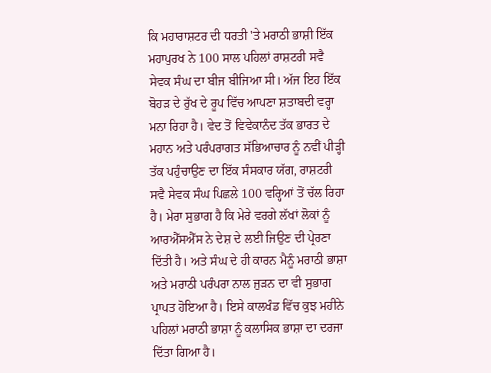ਕਿ ਮਹਾਰਾਸ਼ਟਰ ਦੀ ਧਰਤੀ 'ਤੇ ਮਰਾਠੀ ਭਾਸ਼ੀ ਇੱਕ ਮਹਾਪੁਰਖ ਨੇ 100 ਸਾਲ ਪਹਿਲਾਂ ਰਾਸ਼ਟਰੀ ਸਵੈ ਸੇਵਕ ਸੰਘ ਦਾ ਬੀਜ ਬੀਜਿਆ ਸੀ। ਅੱਜ ਇਹ ਇੱਕ ਬੋਹੜ ਦੇ ਰੁੱਖ ਦੇ ਰੂਪ ਵਿੱਚ ਆਪਣਾ ਸ਼ਤਾਬਦੀ ਵਰ੍ਹਾ ਮਨਾ ਰਿਹਾ ਹੈ। ਵੇਦ ਤੋਂ ਵਿਵੇਕਾਨੰਦ ਤੱਕ ਭਾਰਤ ਦੇ ਮਹਾਨ ਅਤੇ ਪਰੰਪਰਾਗਤ ਸੱਭਿਆਚਾਰ ਨੂੰ ਨਵੀਂ ਪੀੜ੍ਹੀ ਤੱਕ ਪਹੁੰਚਾਉਣ ਦਾ ਇੱਕ ਸੰਸਕਾਰ ਯੱਗ, ਰਾਸ਼ਟਰੀ ਸਵੈ ਸੇਵਕ ਸੰਘ ਪਿਛਲੇ 100 ਵਰ੍ਹਿਆਂ ਤੋਂ ਚੱਲ ਰਿਹਾ ਹੈ। ਮੇਰਾ ਸੁਭਾਗ ਹੈ ਕਿ ਮੇਰੇ ਵਰਗੇ ਲੱਖਾਂ ਲੋਕਾਂ ਨੂੰ ਆਰਐੱਸਐੱਸ ਨੇ ਦੇਸ਼ ਦੇ ਲਈ ਜਿਉਣ ਦੀ ਪ੍ਰੇਰਣਾ ਦਿੱਤੀ ਹੈ। ਅਤੇ ਸੰਘ ਦੇ ਹੀ ਕਾਰਨ ਮੈਨੂੰ ਮਰਾਠੀ ਭਾਸ਼ਾ ਅਤੇ ਮਰਾਠੀ ਪਰੰਪਰਾ ਨਾਲ ਜੁੜਨ ਦਾ ਵੀ ਸੁਭਾਗ ਪ੍ਰਾਪਤ ਹੋਇਆ ਹੈ। ਇਸੇ ਕਾਲਖੰਡ ਵਿੱਚ ਕੁਝ ਮਹੀਨੇ ਪਹਿਲਾਂ ਮਰਾਠੀ ਭਾਸ਼ਾ ਨੂੰ ਕਲਾਸਿਕ ਭਾਸ਼ਾ ਦਾ ਦਰਜਾ ਦਿੱਤਾ ਗਿਆ ਹੈ।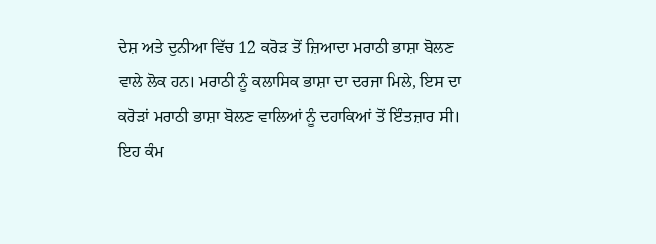ਦੇਸ਼ ਅਤੇ ਦੁਨੀਆ ਵਿੱਚ 12 ਕਰੋੜ ਤੋਂ ਜ਼ਿਆਦਾ ਮਰਾਠੀ ਭਾਸ਼ਾ ਬੋਲਣ ਵਾਲੇ ਲੋਕ ਹਨ। ਮਰਾਠੀ ਨੂੰ ਕਲਾਸਿਕ ਭਾਸ਼ਾ ਦਾ ਦਰਜਾ ਮਿਲੇ, ਇਸ ਦਾ ਕਰੋੜਾਂ ਮਰਾਠੀ ਭਾਸ਼ਾ ਬੋਲਣ ਵਾਲਿਆਂ ਨੂੰ ਦਹਾਕਿਆਂ ਤੋਂ ਇੰਤਜ਼ਾਰ ਸੀ। ਇਹ ਕੰਮ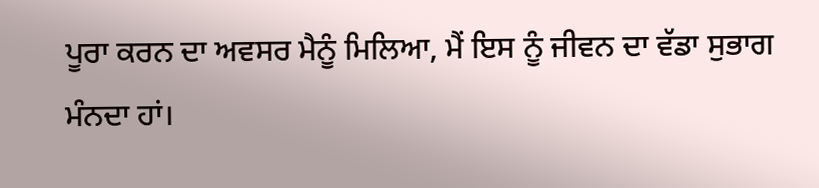ਪੂਰਾ ਕਰਨ ਦਾ ਅਵਸਰ ਮੈਨੂੰ ਮਿਲਿਆ, ਮੈਂ ਇਸ ਨੂੰ ਜੀਵਨ ਦਾ ਵੱਡਾ ਸੁਭਾਗ ਮੰਨਦਾ ਹਾਂ।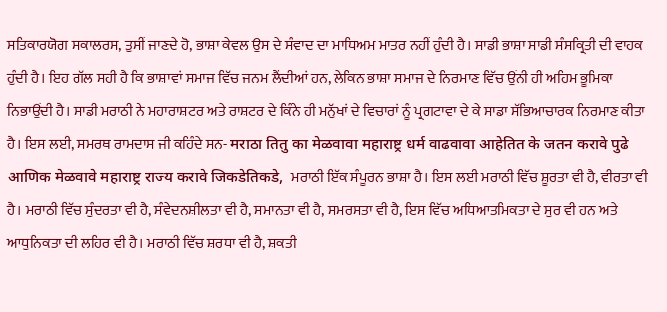ਸਤਿਕਾਰਯੋਗ ਸਕਾਲਰਸ, ਤੁਸੀਂ ਜਾਣਦੇ ਹੋ, ਭਾਸ਼ਾ ਕੇਵਲ ਉਸ ਦੇ ਸੰਵਾਦ ਦਾ ਮਾਧਿਅਮ ਮਾਤਰ ਨਹੀਂ ਹੁੰਦੀ ਹੈ। ਸਾਡੀ ਭਾਸ਼ਾ ਸਾਡੀ ਸੰਸਕ੍ਰਿਤੀ ਦੀ ਵਾਹਕ ਹੁੰਦੀ ਹੈ। ਇਹ ਗੱਲ ਸਹੀ ਹੈ ਕਿ ਭਾਸ਼ਾਵਾਂ ਸਮਾਜ ਵਿੱਚ ਜਨਮ ਲੈਂਦੀਆਂ ਹਨ, ਲੇਕਿਨ ਭਾਸ਼ਾ ਸਮਾਜ ਦੇ ਨਿਰਮਾਣ ਵਿੱਚ ਉਂਨੀ ਹੀ ਅਹਿਮ ਭੂਮਿਕਾ ਨਿਭਾਉਂਦੀ ਹੈ। ਸਾਡੀ ਮਰਾਠੀ ਨੇ ਮਹਾਰਾਸ਼ਟਰ ਅਤੇ ਰਾਸ਼ਟਰ ਦੇ ਕਿੰਨੇ ਹੀ ਮਨੁੱਖਾਂ ਦੇ ਵਿਚਾਰਾਂ ਨੂੰ ਪ੍ਰਗਟਾਵਾ ਦੇ ਕੇ ਸਾਡਾ ਸੱਭਿਆਚਾਰਕ ਨਿਰਮਾਣ ਕੀਤਾ ਹੈ। ਇਸ ਲਈ, ਸਮਰਥ ਰਾਮਦਾਸ ਜੀ ਕਹਿੰਦੇ ਸਨ- मराठा तितु का मेळवावा महाराष्ट्र धर्म वाढवावा आहेतित के जतन करावे पुढे आणिक मेळवावे महाराष्ट्र राज्य करावे जिकडेतिकडे,  ਮਰਾਠੀ ਇੱਕ ਸੰਪੂਰਨ ਭਾਸ਼ਾ ਹੈ। ਇਸ ਲਈ ਮਰਾਠੀ ਵਿੱਚ ਸ਼ੂਰਤਾ ਵੀ ਹੈ, ਵੀਰਤਾ ਵੀ ਹੈ। ਮਰਾਠੀ ਵਿੱਚ ਸੁੰਦਰਤਾ ਵੀ ਹੈ, ਸੰਵੇਦਨਸ਼ੀਲਤਾ ਵੀ ਹੈ, ਸਮਾਨਤਾ ਵੀ ਹੈ, ਸਮਰਸਤਾ ਵੀ ਹੈ, ਇਸ ਵਿੱਚ ਅਧਿਆਤਮਿਕਤਾ ਦੇ ਸੁਰ ਵੀ ਹਨ ਅਤੇ ਆਧੁਨਿਕਤਾ ਦੀ ਲਹਿਰ ਵੀ ਹੈ। ਮਰਾਠੀ ਵਿੱਚ ਸ਼ਰਧਾ ਵੀ ਹੈ, ਸ਼ਕਤੀ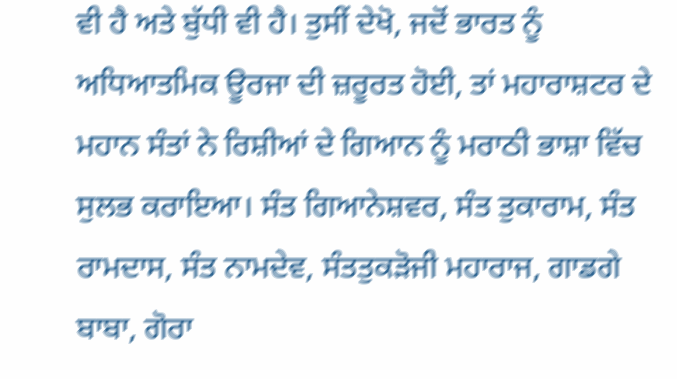ਵੀ ਹੈ ਅਤੇ ਬੁੱਧੀ ਵੀ ਹੈ। ਤੁਸੀਂ ਦੇਖੋ, ਜਦੋਂ ਭਾਰਤ ਨੂੰ ਅਧਿਆਤਮਿਕ ਊਰਜਾ ਦੀ ਜ਼ਰੂਰਤ ਹੋਈ, ਤਾਂ ਮਹਾਰਾਸ਼ਟਰ ਦੇ ਮਹਾਨ ਸੰਤਾਂ ਨੇ ਰਿਸ਼ੀਆਂ ਦੇ ਗਿਆਨ ਨੂੰ ਮਰਾਠੀ ਭਾਸ਼ਾ ਵਿੱਚ ਸੁਲਭ ਕਰਾਇਆ। ਸੰਤ ਗਿਆਨੇਸ਼ਵਰ, ਸੰਤ ਤੁਕਾਰਾਮ, ਸੰਤ ਰਾਮਦਾਸ, ਸੰਤ ਨਾਮਦੇਵ, ਸੰਤਤੁਕੜੋਜੀ ਮਹਾਰਾਜ, ਗਾਡਗੇ ਬਾਬਾ, ਗੋਰਾ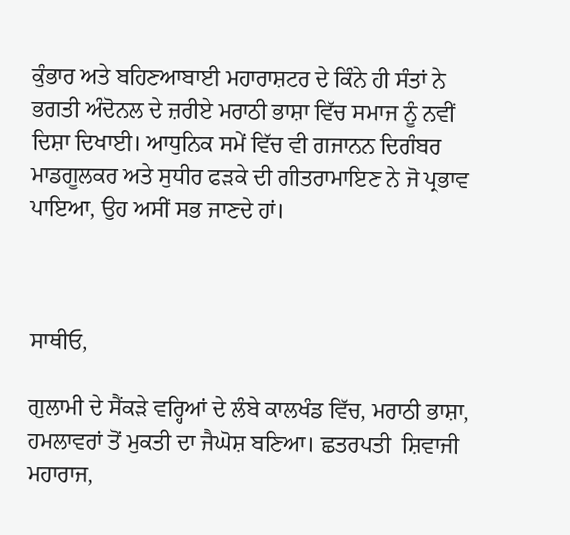ਕੁੰਭਾਰ ਅਤੇ ਬਹਿਣਆਬਾਈ ਮਹਾਰਾਸ਼ਟਰ ਦੇ ਕਿੰਨੇ ਹੀ ਸੰਤਾਂ ਨੇ ਭਗਤੀ ਅੰਦੋਨਲ ਦੇ ਜ਼ਰੀਏ ਮਰਾਠੀ ਭਾਸ਼ਾ ਵਿੱਚ ਸਮਾਜ ਨੂੰ ਨਵੀਂ ਦਿਸ਼ਾ ਦਿਖਾਈ। ਆਧੁਨਿਕ ਸਮੇਂ ਵਿੱਚ ਵੀ ਗਜਾਨਨ ਦਿਗੰਬਰ ਮਾਡਗੂਲਕਰ ਅਤੇ ਸੁਧੀਰ ਫੜਕੇ ਦੀ ਗੀਤਰਾਮਾਇਣ ਨੇ ਜੋ ਪ੍ਰਭਾਵ ਪਾਇਆ, ਉਹ ਅਸੀਂ ਸਭ ਜਾਣਦੇ ਹਾਂ।



ਸਾਥੀਓ,

ਗੁਲਾਮੀ ਦੇ ਸੈਂਕੜੇ ਵਰ੍ਹਿਆਂ ਦੇ ਲੰਬੇ ਕਾਲਖੰਡ ਵਿੱਚ, ਮਰਾਠੀ ਭਾਸ਼ਾ, ਹਮਲਾਵਰਾਂ ਤੋਂ ਮੁਕਤੀ ਦਾ ਜੈਘੋਸ਼ ਬਣਿਆ। ਛਤਰਪਤੀ  ਸ਼ਿਵਾਜੀ ਮਹਾਰਾਜ,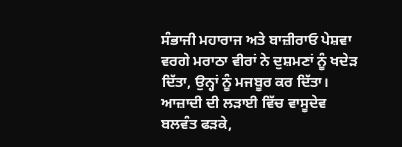ਸੰਭਾਜੀ ਮਹਾਰਾਜ ਅਤੇ ਬਾਜ਼ੀਰਾਓ ਪੇਸ਼ਵਾ ਵਰਗੇ ਮਰਾਠਾ ਵੀਰਾਂ ਨੇ ਦੁਸ਼ਮਣਾਂ ਨੂੰ ਖਦੇੜ ਦਿੱਤਾ, ਉਨ੍ਹਾਂ ਨੂੰ ਮਜਬੂਰ ਕਰ ਦਿੱਤਾ। ਆਜ਼ਾਦੀ ਦੀ ਲੜਾਈ ਵਿੱਚ ਵਾਸੂਦੇਵ ਬਲਵੰਤ ਫੜਕੇ,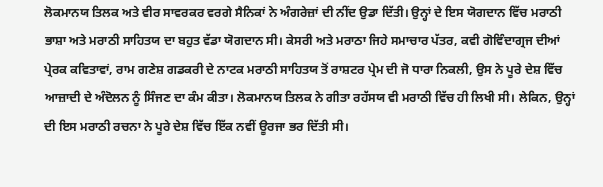ਲੋਕਮਾਨਯ ਤਿਲਕ ਅਤੇ ਵੀਰ ਸਾਵਰਕਰ ਵਰਗੇ ਸੈਨਿਕਾਂ ਨੇ ਅੰਗਰੇਜ਼ਾਂ ਦੀ ਨੀਂਦ ਉਡਾ ਦਿੱਤੀ। ਉਨ੍ਹਾਂ ਦੇ ਇਸ ਯੋਗਦਾਨ ਵਿੱਚ ਮਰਾਠੀ ਭਾਸ਼ਾ ਅਤੇ ਮਰਾਠੀ ਸਾਹਿਤਯ ਦਾ ਬਹੁਤ ਵੱਡਾ ਯੋਗਦਾਨ ਸੀ। ਕੇਸਰੀ ਅਤੇ ਮਰਾਠਾ ਜਿਹੇ ਸਮਾਚਾਰ ਪੱਤਰ, ਕਵੀ ਗੋਵਿੰਦਾਗ੍ਰਜ ਦੀਆਂ ਪ੍ਰੇਰਕ ਕਵਿਤਾਵਾਂ, ਰਾਮ ਗਣੇਸ਼ ਗਡਕਰੀ ਦੇ ਨਾਟਕ ਮਰਾਠੀ ਸਾਹਿਤਯ ਤੋਂ ਰਾਸ਼ਟਰ ਪ੍ਰੇਮ ਦੀ ਜੋ ਧਾਰਾ ਨਿਕਲੀ, ਉਸ ਨੇ ਪੂਰੇ ਦੇਸ਼ ਵਿੱਚ ਆਜ਼ਾਦੀ ਦੇ ਅੰਦੋਲਨ ਨੂੰ ਸਿੰਜਣ ਦਾ ਕੰਮ ਕੀਤਾ। ਲੋਕਮਾਨਯ ਤਿਲਕ ਨੇ ਗੀਤਾ ਰਹੱਸਯ ਵੀ ਮਰਾਠੀ ਵਿੱਚ ਹੀ ਲਿਖੀ ਸੀ। ਲੇਕਿਨ, ਉਨ੍ਹਾਂ ਦੀ ਇਸ ਮਰਾਠੀ ਰਚਨਾ ਨੇ ਪੂਰੇ ਦੇਸ਼ ਵਿੱਚ ਇੱਕ ਨਵੀਂ ਊਰਜਾ ਭਰ ਦਿੱਤੀ ਸੀ।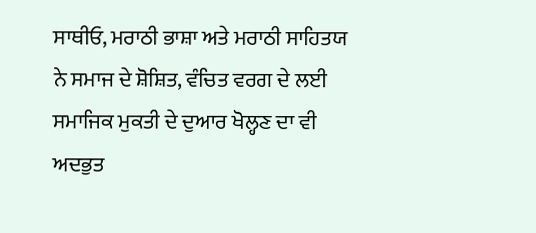ਸਾਥੀਓ, ਮਰਾਠੀ ਭਾਸ਼ਾ ਅਤੇ ਮਰਾਠੀ ਸਾਹਿਤਯ ਨੇ ਸਮਾਜ ਦੇ ਸ਼ੋਸ਼ਿਤ, ਵੰਚਿਤ ਵਰਗ ਦੇ ਲਈ ਸਮਾਜਿਕ ਮੁਕਤੀ ਦੇ ਦੁਆਰ ਖੋਲ੍ਹਣ ਦਾ ਵੀ ਅਦਭੁਤ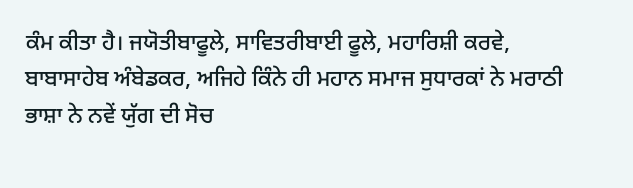ਕੰਮ ਕੀਤਾ ਹੈ। ਜਯੋਤੀਬਾਫੂਲੇ, ਸਾਵਿਤਰੀਬਾਈ ਫੂਲੇ, ਮਹਾਰਿਸ਼ੀ ਕਰਵੇ, ਬਾਬਾਸਾਹੇਬ ਅੰਬੇਡਕਰ, ਅਜਿਹੇ ਕਿੰਨੇ ਹੀ ਮਹਾਨ ਸਮਾਜ ਸੁਧਾਰਕਾਂ ਨੇ ਮਰਾਠੀ ਭਾਸ਼ਾ ਨੇ ਨਵੇਂ ਯੁੱਗ ਦੀ ਸੋਚ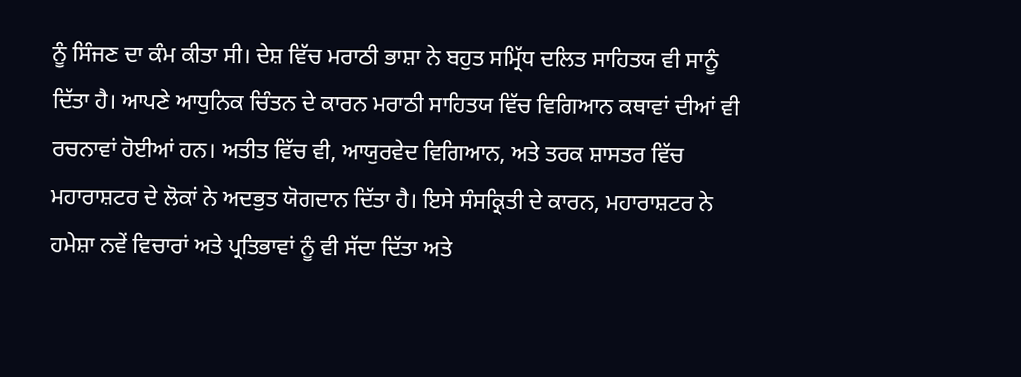ਨੂੰ ਸਿੰਜਣ ਦਾ ਕੰਮ ਕੀਤਾ ਸੀ। ਦੇਸ਼ ਵਿੱਚ ਮਰਾਠੀ ਭਾਸ਼ਾ ਨੇ ਬਹੁਤ ਸਮ੍ਰਿੱਧ ਦਲਿਤ ਸਾਹਿਤਯ ਵੀ ਸਾਨੂੰ ਦਿੱਤਾ ਹੈ। ਆਪਣੇ ਆਧੁਨਿਕ ਚਿੰਤਨ ਦੇ ਕਾਰਨ ਮਰਾਠੀ ਸਾਹਿਤਯ ਵਿੱਚ ਵਿਗਿਆਨ ਕਥਾਵਾਂ ਦੀਆਂ ਵੀ ਰਚਨਾਵਾਂ ਹੋਈਆਂ ਹਨ। ਅਤੀਤ ਵਿੱਚ ਵੀ, ਆਯੁਰਵੇਦ ਵਿਗਿਆਨ, ਅਤੇ ਤਰਕ ਸ਼ਾਸਤਰ ਵਿੱਚ ਮਹਾਰਾਸ਼ਟਰ ਦੇ ਲੋਕਾਂ ਨੇ ਅਦਭੁਤ ਯੋਗਦਾਨ ਦਿੱਤਾ ਹੈ। ਇਸੇ ਸੰਸਕ੍ਰਿਤੀ ਦੇ ਕਾਰਨ, ਮਹਾਰਾਸ਼ਟਰ ਨੇ ਹਮੇਸ਼ਾ ਨਵੇਂ ਵਿਚਾਰਾਂ ਅਤੇ ਪ੍ਰਤਿਭਾਵਾਂ ਨੂੰ ਵੀ ਸੱਦਾ ਦਿੱਤਾ ਅਤੇ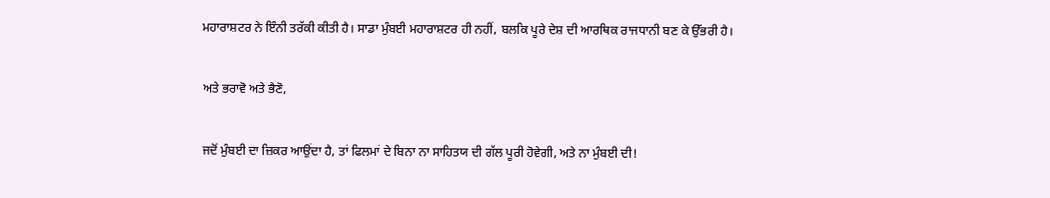ਮਹਾਰਾਸ਼ਟਰ ਨੇ ਇੰਨੀ ਤਰੱਕੀ ਕੀਤੀ ਹੈ। ਸਾਡਾ ਮੁੰਬਈ ਮਹਾਰਾਸ਼ਟਰ ਹੀ ਨਹੀਂ, ਬਲਕਿ ਪੂਰੇ ਦੇਸ਼ ਦੀ ਆਰਥਿਕ ਰਾਜਧਾਨੀ ਬਣ ਕੇ ਉੱਭਰੀ ਹੈ।

ਅਤੇ ਭਰਾਵੋ ਅਤੇ ਭੈਣੋ,

ਜਦੋਂ ਮੁੰਬਈ ਦਾ ਜ਼ਿਕਰ ਆਉਂਦਾ ਹੈ, ਤਾਂ ਫਿਲਮਾਂ ਦੇ ਬਿਨਾ ਨਾ ਸਾਹਿਤਯ ਦੀ ਗੱਲ ਪੂਰੀ ਹੋਵੇਗੀ, ਅਤੇ ਨਾ ਮੁੰਬਈ ਦੀ!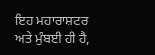ਇਹ ਮਹਾਰਾਸ਼ਟਰ ਅਤੇ ਮੁੰਬਈ ਹੀ ਹੈ,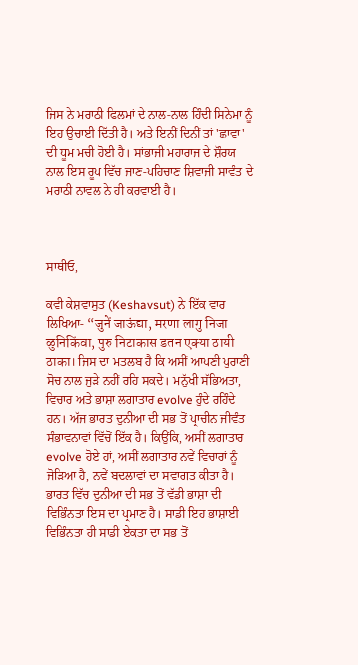ਜਿਸ ਨੇ ਮਰਾਠੀ ਫਿਲਮਾਂ ਦੇ ਨਾਲ-ਨਾਲ ਹਿੰਦੀ ਸਿਨੇਮਾ ਨੂੰ ਇਹ ਉਚਾਈ ਦਿੱਤੀ ਹੈ। ਅਤੇ ਇਨੀਂ ਦਿਨੀਂ ਤਾਂ 'ਛਾਵਾ' ਦੀ ਧੂਮ ਮਚੀ ਹੋਈ ਹੈ। ਸਾਂਭਾਜੀ ਮਹਾਰਾਜ ਦੇ ਸ਼ੌਰਯ ਨਾਲ ਇਸ ਰੂਪ ਵਿੱਚ ਜਾਣ-ਪਹਿਚਾਣ ਸ਼ਿਵਾਜੀ ਸਾਵੰਤ ਦੇ ਮਰਾਠੀ ਨਾਵਲ ਨੇ ਹੀ ਕਰਵਾਈ ਹੈ।



ਸਾਥੀਓ,

ਕਵੀ ਕੇਸ਼ਵਾਸੁਤ (Keshavsut) ਨੇ ਇੱਕ ਵਾਰ ਲਿਖਿਆ- “जुनें जाऊंद्या, मरणा लागु निजा ळुनिकिंवा, पुरु निटाकास डतन एक्या ठायी ठाका। ਜਿਸ ਦਾ ਮਤਲਬ ਹੈ ਕਿ ਅਸੀਂ ਆਪਣੀ ਪੁਰਾਣੀ ਸੋਚ ਨਾਲ ਜੁੜੇ ਨਹੀਂ ਰਹਿ ਸਕਦੇ। ਮਨੁੱਖੀ ਸੱਭਿਅਤਾ, ਵਿਚਾਰ ਅਤੇ ਭਾਸ਼ਾ ਲਗਾਤਾਰ evolve ਹੁੰਦੇ ਰਹਿੰਦੇ ਹਨ। ਅੱਜ ਭਾਰਤ ਦੁਨੀਆ ਦੀ ਸਭ ਤੋਂ ਪ੍ਰਾਚੀਨ ਜੀਵੰਤ ਸੰਭਾਵਨਾਵਾਂ ਵਿੱਚੋਂ ਇੱਕ ਹੈ। ਕਿਉਂਕਿ, ਅਸੀਂ ਲਗਾਤਾਰ evolve ਹੋਏ ਹਾਂ, ਅਸੀਂ ਲਗਾਤਾਰ ਨਵੇਂ ਵਿਚਾਰਾਂ ਨੂੰ ਜੋੜਿਆ ਹੈ, ਨਵੇਂ ਬਦਲਾਵਾਂ ਦਾ ਸਵਾਗਤ ਕੀਤਾ ਹੈ। ਭਾਰਤ ਵਿੱਚ ਦੁਨੀਆ ਦੀ ਸਭ ਤੋਂ ਵੱਡੀ ਭਾਸ਼ਾ ਦੀ ਵਿਭਿੰਨਤਾ ਇਸ ਦਾ ਪ੍ਰਮਾਣ ਹੈ। ਸਾਡੀ ਇਹ ਭਾਸ਼ਾਈ ਵਿਭਿੰਨਤਾ ਹੀ ਸਾਡੀ ਏਕਤਾ ਦਾ ਸਭ ਤੋਂ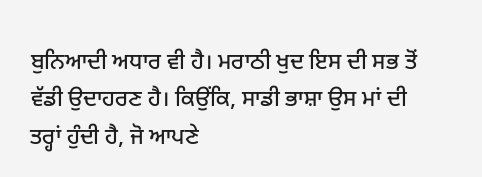ਬੁਨਿਆਦੀ ਅਧਾਰ ਵੀ ਹੈ। ਮਰਾਠੀ ਖੁਦ ਇਸ ਦੀ ਸਭ ਤੋਂ ਵੱਡੀ ਉਦਾਹਰਣ ਹੈ। ਕਿਉਂਕਿ, ਸਾਡੀ ਭਾਸ਼ਾ ਉਸ ਮਾਂ ਦੀ ਤਰ੍ਹਾਂ ਹੁੰਦੀ ਹੈ, ਜੋ ਆਪਣੇ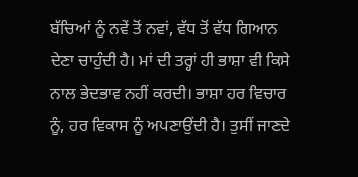ਬੱਚਿਆਂ ਨੂੰ ਨਵੇਂ ਤੋਂ ਨਵਾਂ, ਵੱਧ ਤੋਂ ਵੱਧ ਗਿਆਨ ਦੇਣਾ ਚਾਹੁੰਦੀ ਹੈ। ਮਾਂ ਦੀ ਤਰ੍ਹਾਂ ਹੀ ਭਾਸ਼ਾ ਵੀ ਕਿਸੇ ਨਾਲ ਭੇਦਭਾਵ ਨਹੀਂ ਕਰਦੀ। ਭਾਸ਼ਾ ਹਰ ਵਿਚਾਰ ਨੂੰ, ਹਰ ਵਿਕਾਸ ਨੂੰ ਅਪਣਾਉਂਦੀ ਹੈ। ਤੁਸੀਂ ਜਾਣਦੇ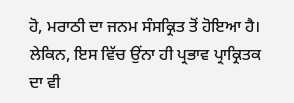ਹੋ, ਮਰਾਠੀ ਦਾ ਜਨਮ ਸੰਸਕ੍ਰਿਤ ਤੋਂ ਹੋਇਆ ਹੈ। ਲੇਕਿਨ, ਇਸ ਵਿੱਚ ਉਂਨਾ ਹੀ ਪ੍ਰਭਾਵ ਪ੍ਰਾਕ੍ਰਿਤਕ ਦਾ ਵੀ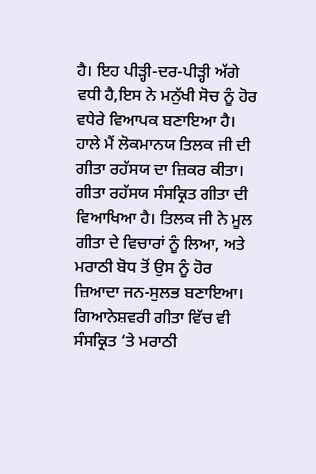ਹੈ। ਇਹ ਪੀੜ੍ਹੀ-ਦਰ-ਪੀੜ੍ਹੀ ਅੱਗੇ ਵਧੀ ਹੈ,ਇਸ ਨੇ ਮਨੁੱਖੀ ਸੋਚ ਨੂੰ ਹੋਰ ਵਧੇਰੇ ਵਿਆਪਕ ਬਣਾਇਆ ਹੈ। ਹਾਲੇ ਮੈਂ ਲੋਕਮਾਨਯ ਤਿਲਕ ਜੀ ਦੀ ਗੀਤਾ ਰਹੱਸਯ ਦਾ ਜ਼ਿਕਰ ਕੀਤਾ। ਗੀਤਾ ਰਹੱਸਯ ਸੰਸਕ੍ਰਿਤ ਗੀਤਾ ਦੀ ਵਿਆਖਿਆ ਹੈ। ਤਿਲਕ ਜੀ ਨੇ ਮੂਲ ਗੀਤਾ ਦੇ ਵਿਚਾਰਾਂ ਨੂੰ ਲਿਆ, ਅਤੇ ਮਰਾਠੀ ਬੋਧ ਤੋਂ ਉਸ ਨੂੰ ਹੋਰ ਜ਼ਿਆਦਾ ਜਨ-ਸੁਲਭ ਬਣਾਇਆ। ਗਿਆਨੇਸ਼ਵਰੀ ਗੀਤਾ ਵਿੱਚ ਵੀ ਸੰਸਕ੍ਰਿਤ ‘ਤੇ ਮਰਾਠੀ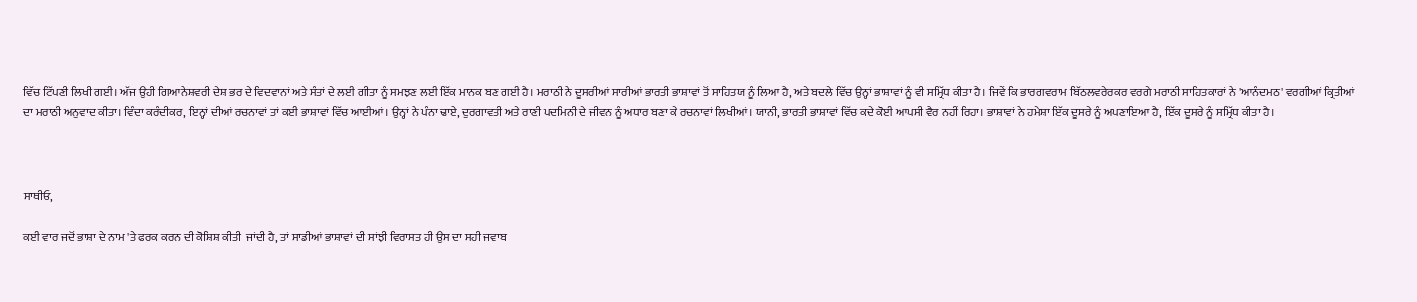ਵਿੱਚ ਟਿੱਪਣੀ ਲਿਖੀ ਗਈ। ਅੱਜ ਉਹੀ ਗਿਆਨੇਸ਼ਵਰੀ ਦੇਸ਼ ਭਰ ਦੇ ਵਿਦਵਾਨਾਂ ਅਤੇ ਸੰਤਾਂ ਦੇ ਲਈ ਗੀਤਾ ਨੂੰ ਸਮਝਣ ਲਈ ਇੱਕ ਮਾਨਕ ਬਣ ਗਈ ਹੈ। ਮਰਾਠੀ ਨੇ ਦੂਸਰੀਆਂ ਸਾਰੀਆਂ ਭਾਰਤੀ ਭਾਸ਼ਾਵਾਂ ਤੋਂ ਸਾਹਿਤਯ ਨੂੰ ਲਿਆ ਹੈ, ਅਤੇ ਬਦਲੇ ਵਿੱਚ ਉਨ੍ਹਾਂ ਭਾਸ਼ਾਵਾਂ ਨੂੰ ਵੀ ਸਮ੍ਰਿੱਧ ਕੀਤਾ ਹੈ। ਜਿਵੇਂ ਕਿ ਭਾਰਗਵਰਾਮ ਬਿੱਠਲਵਰੇਰਕਰ ਵਰਗੇ ਮਰਾਠੀ ਸਾਹਿਤਕਾਰਾਂ ਨੇ 'ਆਨੰਦਮਠ' ਵਰਗੀਆਂ ਕ੍ਰਿਤੀਆਂ ਦਾ ਮਰਾਠੀ ਅਨੁਵਾਦ ਕੀਤਾ। ਵਿੰਦਾ ਕਰੰਦੀਕਰ, ਇਨ੍ਹਾਂ ਦੀਆਂ ਰਚਨਾਵਾਂ ਤਾਂ ਕਈ ਭਾਸ਼ਾਵਾਂ ਵਿੱਚ ਆਈਆਂ। ਉਨ੍ਹਾਂ ਨੇ ਪੰਨਾ ਢਾਏ, ਦੁਰਗਾਵਤੀ ਅਤੇ ਰਾਣੀ ਪਦਮਿਨੀ ਦੇ ਜੀਵਨ ਨੂੰ ਅਧਾਰ ਬਣਾ ਕੇ ਰਚਨਾਵਾਂ ਲਿਖੀਆਂ। ਯਾਨੀ, ਭਾਰਤੀ ਭਾਸ਼ਾਵਾਂ ਵਿੱਚ ਕਦੇ ਕੋਈ ਆਪਸੀ ਵੈਰ ਨਹੀਂ ਰਿਹਾ। ਭਾਸ਼ਾਵਾਂ ਨੇ ਹਮੇਸ਼ਾ ਇੱਕ ਦੂਸਰੇ ਨੂੰ ਅਪਣਾਇਆ ਹੈ, ਇੱਕ ਦੂਸਰੇ ਨੂੰ ਸਮ੍ਰਿੱਧ ਕੀਤਾ ਹੈ।



ਸਾਥੀਓ,

ਕਈ ਵਾਰ ਜਦੋਂ ਭਾਸ਼ਾ ਦੇ ਨਾਮ 'ਤੇ ਫਰਕ ਕਰਨ ਦੀ ਕੋਸ਼ਿਸ਼ ਕੀਤੀ  ਜਾਂਦੀ ਹੈ, ਤਾਂ ਸਾਡੀਆਂ ਭਾਸ਼ਾਵਾਂ ਦੀ ਸਾਂਝੀ ਵਿਰਾਸਤ ਹੀ ਉਸ ਦਾ ਸਹੀ ਜਵਾਬ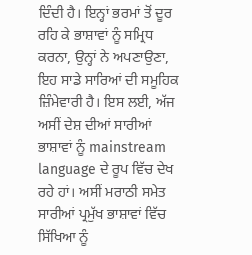ਦਿੰਦੀ ਹੈ। ਇਨ੍ਹਾਂ ਭਰਮਾਂ ਤੋਂ ਦੂਰ ਰਹਿ ਕੇ ਭਾਸ਼ਾਵਾਂ ਨੂੰ ਸਮ੍ਰਿਧ ਕਰਨਾ, ਉਨ੍ਹਾਂ ਨੇ ਅਪਣਾਉਣਾ, ਇਹ ਸਾਡੇ ਸਾਰਿਆਂ ਦੀ ਸਮੂਹਿਕ ਜ਼ਿੰਮੇਵਾਰੀ ਹੈ। ਇਸ ਲਈ, ਅੱਜ ਅਸੀਂ ਦੇਸ਼ ਦੀਆਂ ਸਾਰੀਆਂ ਭਾਸ਼ਾਵਾਂ ਨੂੰ mainstream language ਦੇ ਰੂਪ ਵਿੱਚ ਦੇਖ ਰਹੇ ਹਾਂ। ਅਸੀਂ ਮਰਾਠੀ ਸਮੇਤ ਸਾਰੀਆਂ ਪ੍ਰਮੁੱਖ ਭਾਸ਼ਾਵਾਂ ਵਿੱਚ ਸਿੱਖਿਆ ਨੂੰ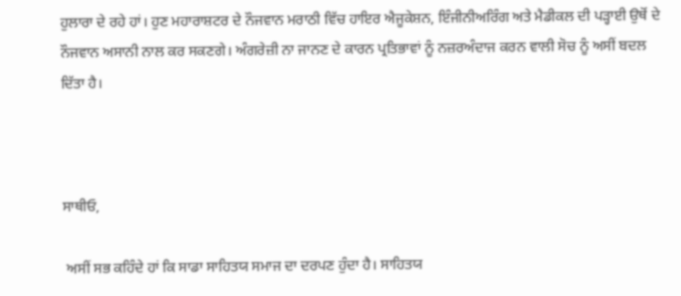ਹੁਲਾਰਾ ਦੇ ਰਹੇ ਹਾਂ। ਹੁਣ ਮਹਾਰਾਸ਼ਟਰ ਦੇ ਨੌਜਵਾਨ ਮਰਾਠੀ ਵਿੱਚ ਹਾਇਰ ਐਜੂਕੇਸ਼ਨ, ਇੰਜੀਨੀਅਰਿੰਗ ਅਤੇ ਮੈਡੀਕਲ ਦੀ ਪੜ੍ਹਾਈ ਉਥੋਂ ਦੇ ਨੌਜਵਾਨ ਅਸਾਨੀ ਨਾਲ ਕਰ ਸਕਣਗੇ। ਅੰਗਰੇਜ਼ੀ ਨਾ ਜਾਨਣ ਦੇ ਕਾਰਨ ਪ੍ਰਤਿਭਾਵਾਂ ਨੂੰ ਨਜ਼ਰਅੰਦਾਜ ਕਰਨ ਵਾਲੀ ਸੋਚ ਨੂੰ ਅਸੀਂ ਬਦਲ ਦਿੱਤਾ ਹੈ।



ਸਾਥੀਓ,

 ਅਸੀਂ ਸਭ ਕਹਿੰਦੇ ਹਾਂ ਕਿ ਸਾਡਾ ਸਾਹਿਤਯ ਸਮਾਜ ਦਾ ਦਰਪਣ ਹੁੰਦਾ ਹੈ। ਸਾਹਿਤਯ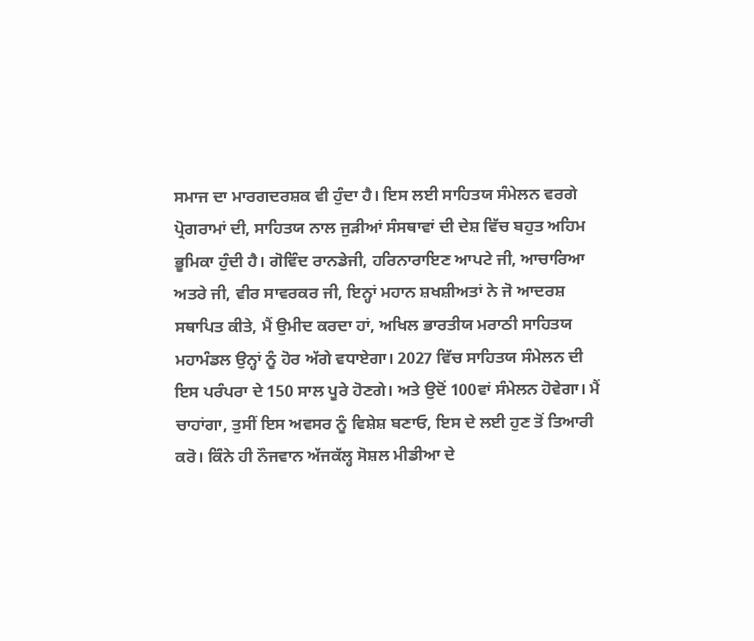ਸਮਾਜ ਦਾ ਮਾਰਗਦਰਸ਼ਕ ਵੀ ਹੁੰਦਾ ਹੈ। ਇਸ ਲਈ ਸਾਹਿਤਯ ਸੰਮੇਲਨ ਵਰਗੇ ਪ੍ਰੋਗਰਾਮਾਂ ਦੀ, ਸਾਹਿਤਯ ਨਾਲ ਜੁੜੀਆਂ ਸੰਸਥਾਵਾਂ ਦੀ ਦੇਸ਼ ਵਿੱਚ ਬਹੁਤ ਅਹਿਮ ਭੂਮਿਕਾ ਹੁੰਦੀ ਹੈ। ਗੋਵਿੰਦ ਰਾਨਡੇਜੀ, ਹਰਿਨਾਰਾਇਣ ਆਪਟੇ ਜੀ, ਆਚਾਰਿਆ ਅਤਰੇ ਜੀ, ਵੀਰ ਸਾਵਰਕਰ ਜੀ, ਇਨ੍ਹਾਂ ਮਹਾਨ ਸ਼ਖਸ਼ੀਅਤਾਂ ਨੇ ਜੋ ਆਦਰਸ਼ ਸਥਾਪਿਤ ਕੀਤੇ, ਮੈਂ ਉਮੀਦ ਕਰਦਾ ਹਾਂ, ਅਖਿਲ ਭਾਰਤੀਯ ਮਰਾਠੀ ਸਾਹਿਤਯ ਮਹਾਮੰਡਲ ਉਨ੍ਹਾਂ ਨੂੰ ਹੋਰ ਅੱਗੇ ਵਧਾਏਗਾ। 2027 ਵਿੱਚ ਸਾਹਿਤਯ ਸੰਮੇਲਨ ਦੀ ਇਸ ਪਰੰਪਰਾ ਦੇ 150 ਸਾਲ ਪੂਰੇ ਹੋਣਗੇ। ਅਤੇ ਉਦੋਂ 100ਵਾਂ ਸੰਮੇਲਨ ਹੋਵੇਗਾ। ਮੈਂ ਚਾਹਾਂਗਾ, ਤੁਸੀਂ ਇਸ ਅਵਸਰ ਨੂੰ ਵਿਸ਼ੇਸ਼ ਬਣਾਓ, ਇਸ ਦੇ ਲਈ ਹੁਣ ਤੋਂ ਤਿਆਰੀ ਕਰੋ। ਕਿੰਨੇ ਹੀ ਨੌਜਵਾਨ ਅੱਜਕੱਲ੍ਹ ਸੋਸ਼ਲ ਮੀਡੀਆ ਦੇ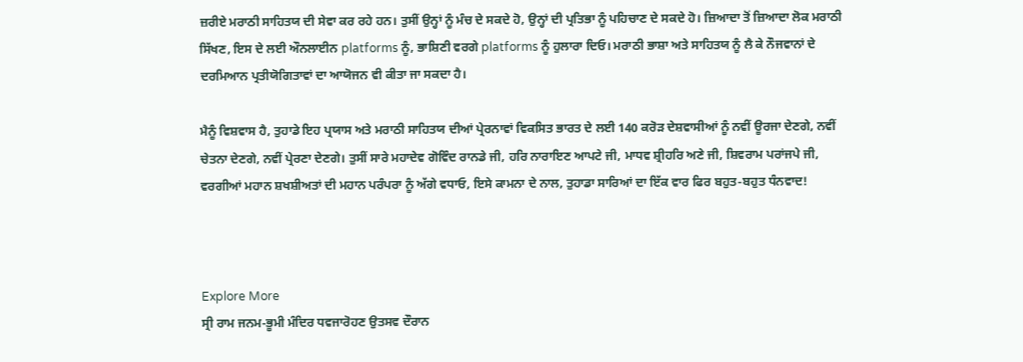ਜ਼ਰੀਏ ਮਰਾਠੀ ਸਾਹਿਤਯ ਦੀ ਸੇਵਾ ਕਰ ਰਹੇ ਹਨ। ਤੁਸੀਂ ਉਨ੍ਹਾਂ ਨੂੰ ਮੰਚ ਦੇ ਸਕਦੇ ਹੋ, ਉਨ੍ਹਾਂ ਦੀ ਪ੍ਰਤਿਭਾ ਨੂੰ ਪਹਿਚਾਣ ਦੇ ਸਕਦੇ ਹੋ। ਜ਼ਿਆਦਾ ਤੋਂ ਜ਼ਿਆਦਾ ਲੋਕ ਮਰਾਠੀ ਸਿੱਖਣ, ਇਸ ਦੇ ਲਈ ਔਨਲਾਈਨ platforms ਨੂੰ, ਭਾਸ਼ਿਣੀ ਵਰਗੇ platforms ਨੂੰ ਹੁਲਾਰਾ ਦਿਓ। ਮਰਾਠੀ ਭਾਸ਼ਾ ਅਤੇ ਸਾਹਿਤਯ ਨੂੰ ਲੈ ਕੇ ਨੌਜਵਾਨਾਂ ਦੇ ਦਰਮਿਆਨ ਪ੍ਰਤੀਯੋਗਿਤਾਵਾਂ ਦਾ ਆਯੋਜਨ ਵੀ ਕੀਤਾ ਜਾ ਸਕਦਾ ਹੈ।

ਮੈਨੂੰ ਵਿਸ਼ਵਾਸ ਹੈ, ਤੁਹਾਡੇ ਇਹ ਪ੍ਰਯਾਸ ਅਤੇ ਮਰਾਠੀ ਸਾਹਿਤਯ ਦੀਆਂ ਪ੍ਰੇਰਨਾਵਾਂ ਵਿਕਸਿਤ ਭਾਰਤ ਦੇ ਲਈ 140 ਕਰੋੜ ਦੇਸ਼ਵਾਸੀਆਂ ਨੂੰ ਨਵੀਂ ਊਰਜਾ ਦੇਣਗੇ, ਨਵੀਂ ਚੇਤਨਾ ਦੇਣਗੇ, ਨਵੀਂ ਪ੍ਰੇਰਣਾ ਦੇਣਗੇ। ਤੁਸੀਂ ਸਾਰੇ ਮਹਾਦੇਵ ਗੋਵਿੰਦ ਰਾਨਡੇ ਜੀ, ਹਰਿ ਨਾਰਾਇਣ ਆਪਟੇ ਜੀ, ਮਾਧਵ ਸ਼੍ਰੀਹਰਿ ਅਣੇ ਜੀ, ਸ਼ਿਵਰਾਮ ਪਰਾਂਜਪੇ ਜੀ, ਵਰਗੀਆਂ ਮਹਾਨ ਸ਼ਖਸ਼ੀਅਤਾਂ ਦੀ ਮਹਾਨ ਪਰੰਪਰਾ ਨੂੰ ਅੱਗੇ ਵਧਾਓ, ਇਸੇ ਕਾਮਨਾ ਦੇ ਨਾਲ, ਤੁਹਾਡਾ ਸਾਰਿਆਂ ਦਾ ਇੱਕ ਵਾਰ ਫਿਰ ਬਹੁਤ-ਬਹੁਤ ਧੰਨਵਾਦ!



Explore More
ਸ੍ਰੀ ਰਾਮ ਜਨਮ-ਭੂਮੀ ਮੰਦਿਰ ਧਵਜਾਰੋਹਣ ਉਤਸਵ ਦੌਰਾਨ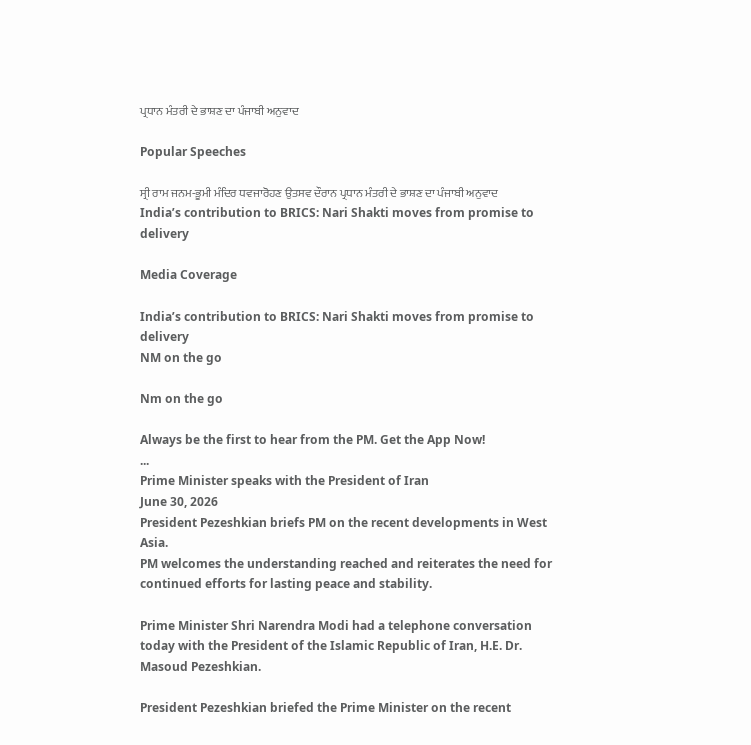ਪ੍ਰਧਾਨ ਮੰਤਰੀ ਦੇ ਭਾਸ਼ਣ ਦਾ ਪੰਜਾਬੀ ਅਨੁਵਾਦ

Popular Speeches

ਸ੍ਰੀ ਰਾਮ ਜਨਮ-ਭੂਮੀ ਮੰਦਿਰ ਧਵਜਾਰੋਹਣ ਉਤਸਵ ਦੌਰਾਨ ਪ੍ਰਧਾਨ ਮੰਤਰੀ ਦੇ ਭਾਸ਼ਣ ਦਾ ਪੰਜਾਬੀ ਅਨੁਵਾਦ
India’s contribution to BRICS: Nari Shakti moves from promise to delivery

Media Coverage

India’s contribution to BRICS: Nari Shakti moves from promise to delivery
NM on the go

Nm on the go

Always be the first to hear from the PM. Get the App Now!
...
Prime Minister speaks with the President of Iran
June 30, 2026
President Pezeshkian briefs PM on the recent developments in West Asia.
PM welcomes the understanding reached and reiterates the need for continued efforts for lasting peace and stability.

Prime Minister Shri Narendra Modi had a telephone conversation today with the President of the Islamic Republic of Iran, H.E. Dr. Masoud Pezeshkian.

President Pezeshkian briefed the Prime Minister on the recent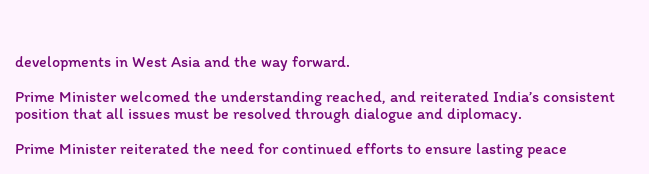developments in West Asia and the way forward.

Prime Minister welcomed the understanding reached, and reiterated India’s consistent position that all issues must be resolved through dialogue and diplomacy.

Prime Minister reiterated the need for continued efforts to ensure lasting peace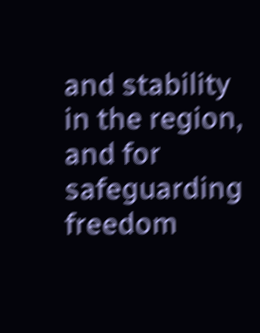and stability in the region, and for safeguarding freedom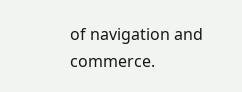of navigation and commerce.